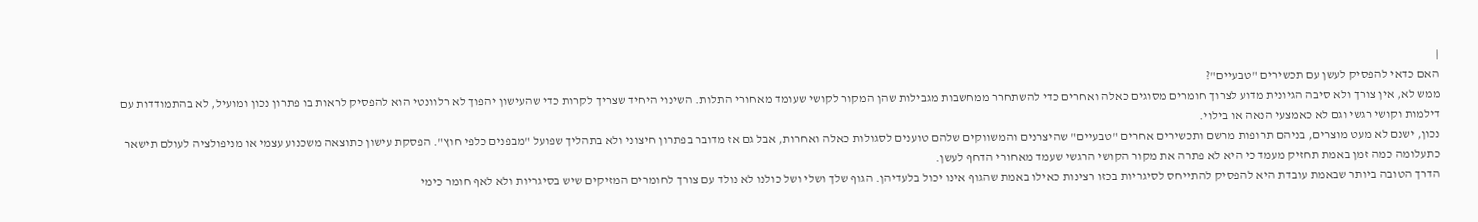|
האם כדאי להפסיק לעשן עם תכשירים "טבעיים"?
ממש לא, אין צורך ולא סיבה הגיונית מדוע לצרוך חומרים מסוגים כאלה ואחרים כדי להשתחרר ממחשבות מגבילות שהן המקור לקושי שעומד מאחורי התלות. השינוי היחיד שצריך לקרות כדי שהעישון יהפוך לא רלוונטי הוא להפסיק לראות בו פתרון נכון ומועיל, לא בהתמודדות עם דילמות וקושי רגשי וגם לא כאמצעי הנאה או בילוי.
נכון, ישנם לא מעט מוצרים, בניהם תרופות מרשם ותכשירים אחרים "טבעיים" שהיצרנים והמשווקים שלהם טוענים לסגולות כאלה ואחרות, אבל גם אז מדובר בפתרון חיצוני ולא בתהליך שפועל "מבפנים כלפי חוץ". הפסקת עישון כתוצאה משכנוע עצמי או מניפולציה לעולם תישאר כתעלומה כמה זמן באמת תחזיק מעמד כי היא לא פתרה את מקור הקושי הרגשי שעמד מאחורי הדחף לעשן.
הדרך הטובה ביותר שבאמת עובדת היא להפסיק להתייחס לסיגריות בכזו רצינות כאילו באמת שהגוף אינו יכול בלעדיהן. הגוף שלך ושלי ושל כולנו לא נולד עם צורך לחומרים המזיקים שיש בסיגריות ולא לאף חומר כימי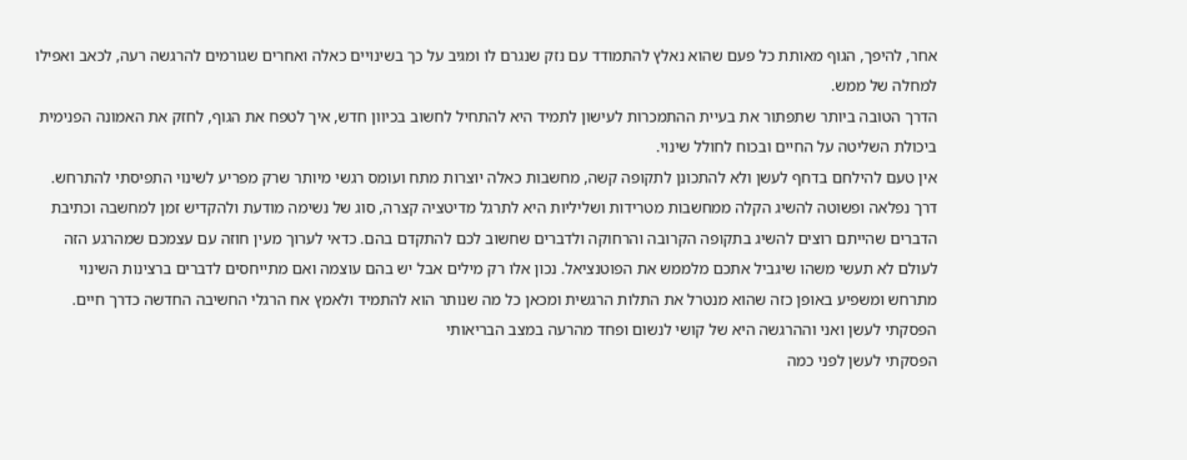אחר, להיפך, הגוף מאותת כל פעם שהוא נאלץ להתמודד עם נזק שנגרם לו ומגיב על כך בשינויים כאלה ואחרים שגורמים להרגשה רעה, לכאב ואפילו למחלה של ממש.
הדרך הטובה ביותר שתפתור את בעיית ההתמכרות לעישון לתמיד היא להתחיל לחשוב בכיוון חדש, איך לטפח את הגוף, לחזק את האמונה הפנימית ביכולת השליטה על החיים ובכוח לחולל שינוי.
אין טעם להילחם בדחף לעשן ולא להתכונן לתקופה קשה, מחשבות כאלה יוצרות מתח ועומס רגשי מיותר שרק מפריע לשינוי התפיסתי להתרחש. דרך נפלאה ופשוטה להשיג הקלה ממחשבות מטרידות ושליליות היא לתרגל מדיטציה קצרה, סוג של נשימה מודעת ולהקדיש זמן למחשבה וכתיבת הדברים שהייתם רוצים להשיג בתקופה הקרובה והרחוקה ולדברים שחשוב לכם להתקדם בהם. כדאי לערוך מעין חוזה עם עצמכם שמהרגע הזה לעולם לא תעשי משהו שיגביל אתכם מלממש את הפוטנציאל. נכון אלו רק מילים אבל יש בהם עוצמה ואם מתייחסים לדברים ברצינות השינוי מתרחש ומשפיע באופן כזה שהוא מנטרל את התלות הרגשית ומכאן כל מה שנותר הוא להתמיד ולאמץ אח הרגלי החשיבה החדשה כדרך חיים.
הפסקתי לעשן ואני וההרגשה היא של קושי לנשום ופחד מהרעה במצב הבריאותי
הפסקתי לעשן לפני כמה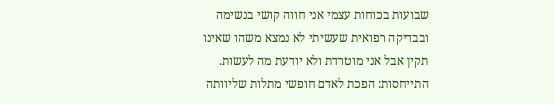שבועות בכוחות עצמי אני חווה קושי בנשימה ובבדיקה רפואית שעשיתי לא נמצא משהו שאינו תקין אבל אני מוטרדת ולא יודעת מה לעשות.
התייחסות: הפכת לאדם חופשי מתלות שליוותה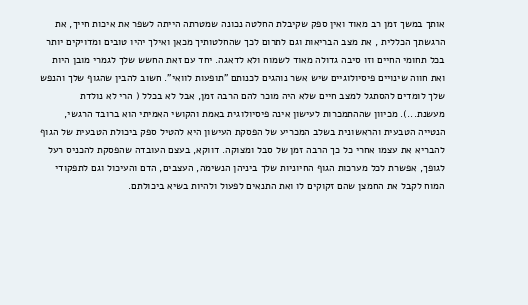אותך במשך זמן רב מאוד ואין ספק שקיבלת החלטה נכונה שמטרתה הייתה לשפר את איכות חייך, את הרגשתך הכללית , את מצב הבריאות וגם לתרום לכך שהחלטותיך מכאן ואילך יהיו טובים ומדויקים יותר בכל תחומי החיים וזו סיבה גדולה מאוד לשמוח ולא לדאגה. יחד עם זאת החשש שלך לגמרי מובן היות ואת חווה שינויים פיסיולוגיים שיש אשר נוהגים לכנותם "תופעות לוואי". חשוב להבין שהגוף שלך והנפש שלך לומדים להסתגל למצב חיים שלא היה מוכר להם הרבה זמן, אבל לא בכלל ( הרי לא נולדת מעשנת...). מכיוון שההתמכרות לעישון אינה פיסיולוגית באמת והקושי האמיתי הוא ברובד הרגשי, הנטייה הטבעית והראשונית בשלב המכריע של הפסקת העישון היא להטיל ספק ביכולת הטבעית של הגוף להבריא את עצמו אחרי כל כך הרבה זמן של סבל ומצוקה. דווקא, בעצם העובדה שהפסקת להכניס רעל לגופך, אפשרת לכל מערכות הגוף החיוניות שלך ביניהן הנשימה, העצבים, הדם והעיכול וגם לתפקודי המוח לקבל את החמצן שהם זקוקים לו ואת התנאים לפעול ולהיות בשיא ביכולתם.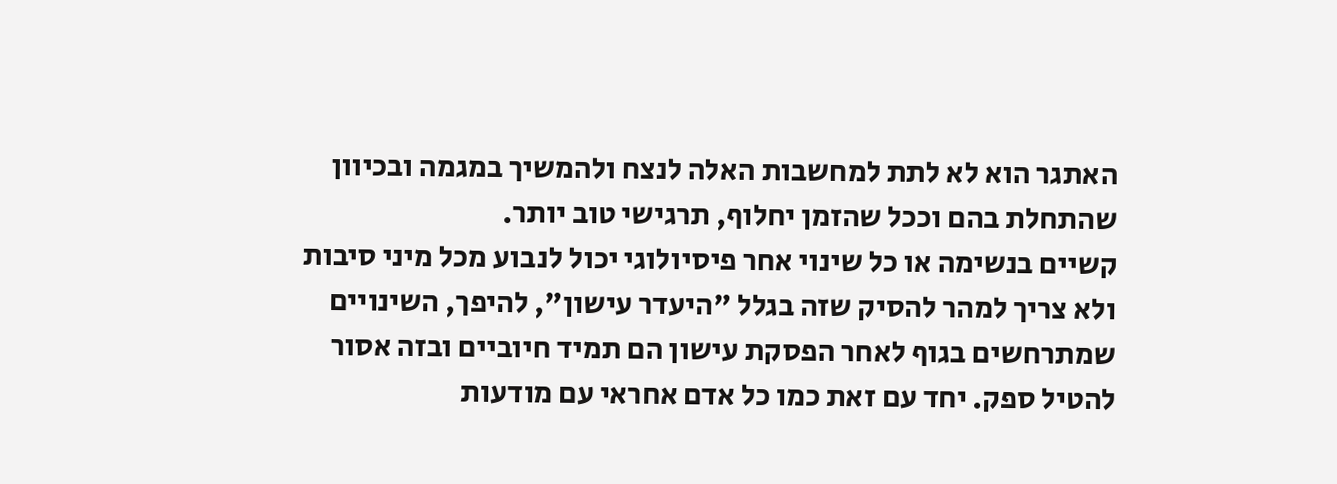האתגר הוא לא לתת למחשבות האלה לנצח ולהמשיך במגמה ובכיוון שהתחלת בהם וככל שהזמן יחלוף, תרגישי טוב יותר.
קשיים בנשימה או כל שינוי אחר פיסיולוגי יכול לנבוע מכל מיני סיבות ולא צריך למהר להסיק שזה בגלל "היעדר עישון", להיפך, השינויים שמתרחשים בגוף לאחר הפסקת עישון הם תמיד חיוביים ובזה אסור להטיל ספק. יחד עם זאת כמו כל אדם אחראי עם מודעות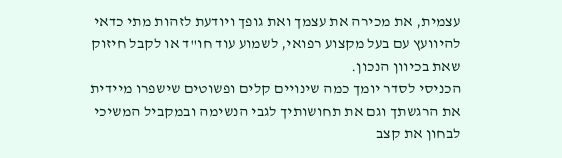עצמית, את מכירה את עצמך ואת גופך ויודעת לזהות מתי כדאי להיוועץ עם בעל מקצוע רפואי, לשמוע עוד חו"ד או לקבל חיזוק שאת בכיוון הנכון.
הכניסי לסדר יומך כמה שינויים קלים ופשוטים שישפרו מיידית את הרגשתך וגם את תחושותיך לגבי הנשימה ובמקביל המשיכי לבחון את קצב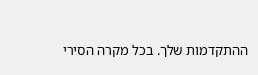ההתקדמות שלך. בכל מקרה הסירי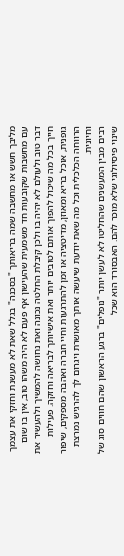מליבך חשש או מחשבה שמה בריאותך "בסכנה" בגלל שאת לא מעשנת וחזקי את עצמך עם מחשבות שקובעות חד משמעית שהעישון אף פעם לא היה משהו טוב, אין בו שום דבר טוב ולעולם לא יהיה בו ולכן קיבלת החלטה נכונה ואת נחושה להמשיך ולהעשיר את חייך בכל מה שיכול להפוך אותם לטובים יותר ואת אישיותך לבריאה וחזקה. פעילות גופנית, אוכל בריא ומאוזן, מדיטציה או זמן להתרגעות וחיי חברה ואהבה מספקים, שיפור הרווחה הכלכלית וכל מה שאת יודעת שיעשה אותך מאושרת ויגרום לך להרגיש נמרצת וחיונית.
רבים מבין המעשנים שהחליטו לא לעשן יותר "נופלים" ברגע הראשון שהם חווים סוג של שינוי פיסיולוגי שלא מוכר להם. האבסורד הוא שכל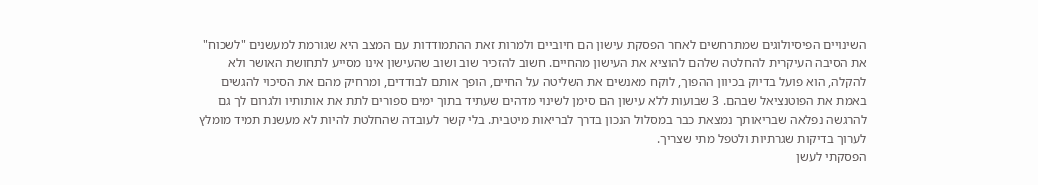השינויים הפיסיולוגים שמתרחשים לאחר הפסקת עישון הם חיוביים ולמרות זאת ההתמודדות עם המצב היא שגורמת למעשנים "לשכוח" את הסיבה העיקרית להחלטה שלהם להוציא את העישון מהחיים. חשוב להזכיר שוב ושוב שהעישון אינו מסייע לתחושת האושר ולא להקלה, הוא פועל בדיוק בכיוון ההפוך, לוקח מאנשים את השליטה על החיים, הופך אותם לבודדים, ומרחיק מהם את הסיכוי להגשים באמת את הפוטנציאל שבהם. 3 שבועות ללא עישון הם סימן לשינוי מדהים שעתיד בתוך ימים ספורים לתת את אותותיו ולגרום לך גם להרגשה נפלאה שבריאותך נמצאת כבר במסלול הנכון בדרך לבריאות מיטבית. בלי קשר לעובדה שהחלטת להיות לא מעשנת תמיד מומלץ לערוך בדיקות שגרתיות ולטפל מתי שצריך.
הפסקתי לעשן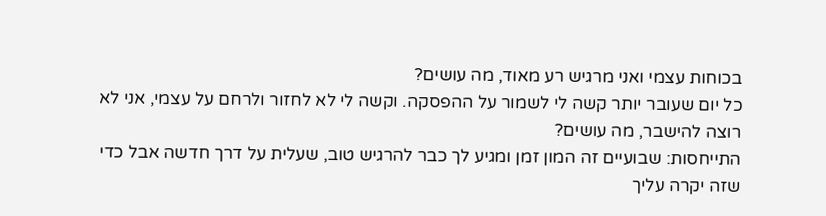בכוחות עצמי ואני מרגיש רע מאוד, מה עושים?
כל יום שעובר יותר קשה לי לשמור על ההפסקה. וקשה לי לא לחזור ולרחם על עצמי, אני לא רוצה להישבר, מה עושים?
התייחסות: שבועיים זה המון זמן ומגיע לך כבר להרגיש טוב, שעלית על דרך חדשה אבל כדי שזה יקרה עליך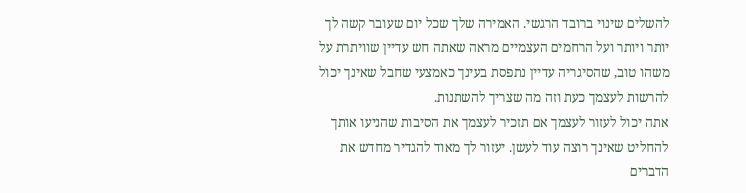להשלים שינוי ברובד הרגשי. האמירה שלך שכל יום שעובר קשה לך יותר ויותר ועל הרחמים העצמיים מראה שאתה חש עדיין שוויתרת על משהו טוב, שהסיגריה עדיין נתפסת בעינך כאמצעי שחבל שאינך יכול להרשות לעצמך כעת וזה מה שצריך להשתנות.
אתה יכול לעזור לעצמך אם תזכיר לעצמך את הסיבות שהניעו אותך להחליט שאינך רוצה עוד לעשן. יעזור לך מאוד להגדיר מחדש את הדברים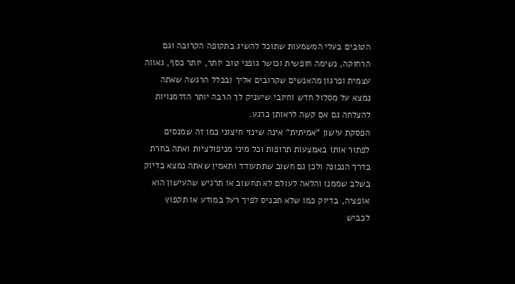הטובים בעלי המשמעות שתוכל להשיג בתקופה הקרובה וגם הרחוקה, נשימה חופשית וכושר גופני טוב יותר, יותר כסף, גאווה עצמית ופרגון מהאנשים שקרובים אליך ובכלל הרגשה שאתה נמצא על מסלול חדש וחיובי שיעניק לך הרבה יותר הזדמנויות להצלחה גם אם קשה לראותן כרגע.
הפסקת עישון "אמיתית" אינה שינוי חיצוני כמו זה שמנסים לפתור אותו באמצעות תרופות וכל מיני מניפולציות ואתה בחרת בדרך הנכונה ולכן גם חשוב שתתעודד ותאמין שאתה נמצא בדיוק בשלב שממנו והלאה לעולם לא תחשוב או תרגיש שהעישון הוא אופציה, בדיוק כמו שלא תכניס לפיך רעל במודע או תקפוץ לכביש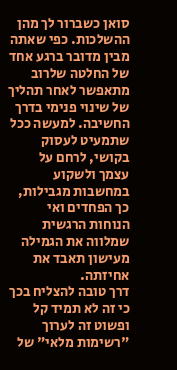סואן כשברור לך מהן ההשלכות. כפי שאתה מבין מדובר ברגע אחד של החלטה שלרוב מתאפשר לאחר תהליך של שינוי פנימי בדרך החשיבה. למעשה ככל שתמעיט לעסוק בקושי, לרחם על עצמך ולשקוע במחשבות מגבילות, כך הפחדים ואי הנוחות הרגשית שמלווה את הגמילה מעישון תאבד את אחיזתה.
דרך טובה להצליח בכך כי זה לא תמיד קל ופשוט זה לערוך "רשימות מלאי" של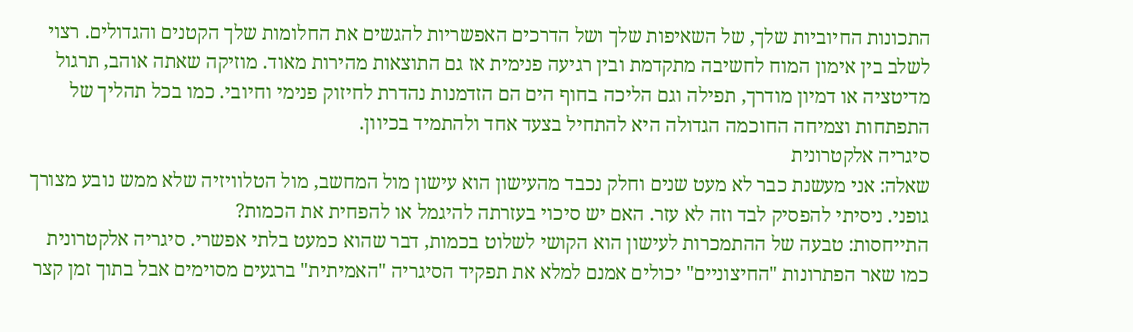התכונות החיוביות שלך, של השאיפות שלך ושל הדרכים האפשריות להגשים את החלומות שלך הקטנים והגדולים. רצוי לשלב בין אימון המוח לחשיבה מתקדמת ובין רגיעה פנימית אז גם התוצאות מהירות מאוד. מוזיקה שאתה אוהב, תרגול מדיטציה או דמיון מודרך, תפילה וגם הליכה בחוף הים הם הזדמנות נהדרת לחיזוק פנימי וחיובי. כמו בכל תהליך של התפתחות וצמיחה החוכמה הגדולה היא להתחיל בצעד אחד ולהתמיד בכיוון.
סיגריה אלקטרונית
שאלה: אני מעשנת כבר לא מעט שנים וחלק נכבד מהעישון הוא עישון מול המחשב, מול הטלוויזיה שלא ממש נובע מצורך גופני. ניסיתי להפסיק לבד וזה לא עזר. האם יש סיכוי בעזרתה להיגמל או להפחית את הכמות?
התייחסות: טבעה של ההתמכרות לעישון הוא הקושי לשלוט בכמות, דבר שהוא כמעט בלתי אפשרי. סיגריה אלקטרונית כמו שאר הפתרונות "החיצוניים" יכולים אמנם למלא את תפקיד הסיגריה "האמיתית" ברגעים מסוימים אבל בתוך זמן קצר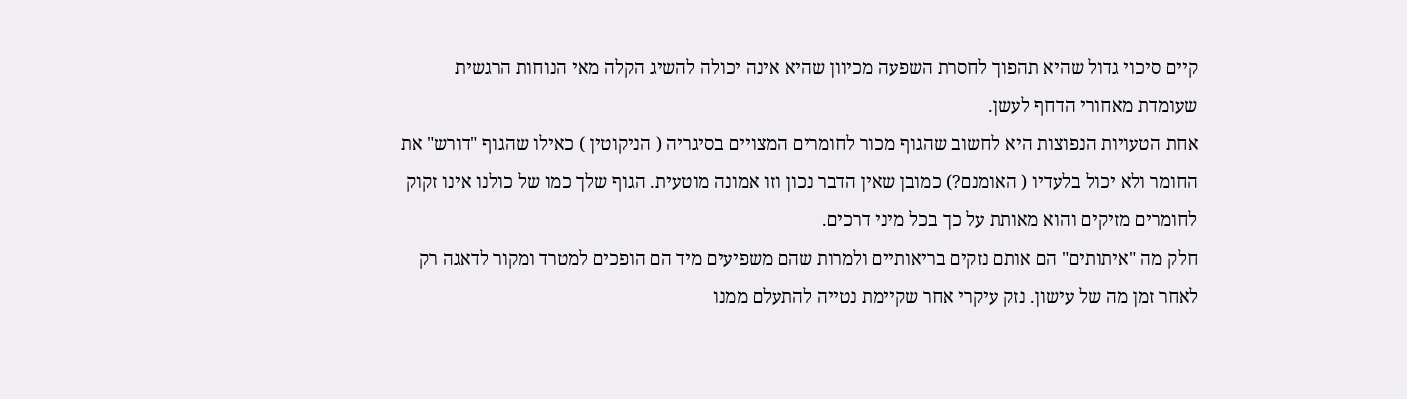קיים סיכוי גדול שהיא תהפוך לחסרת השפעה מכיוון שהיא אינה יכולה להשיג הקלה מאי הנוחות הרגשית שעומדת מאחורי הדחף לעשן.
אחת הטעויות הנפוצות היא לחשוב שהגוף מכור לחומרים המצויים בסיגריה ( הניקוטין ) כאילו שהגוף "דורש" את החומר ולא יכול בלעדיו ( האומנם?) כמובן שאין הדבר נכון וזו אמונה מוטעית. הגוף שלך כמו של כולנו אינו זקוק לחומרים מזיקים והוא מאותת על כך בכל מיני דרכים.
חלק מה "איתותים" הם אותם נזקים בריאותיים ולמרות שהם משפיעים מיד הם הופכים למטרד ומקור לדאגה רק לאחר זמן מה של עישון. נזק עיקרי אחר שקיימת נטייה להתעלם ממנו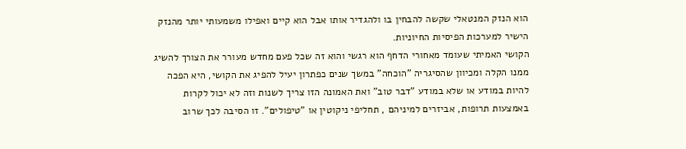הוא הנזק המנטאלי שקשה להבחין בו ולהגדיר אותו אבל הוא קיים ואפילו משמעותי יותר מהנזק הישיר למערכות הפיסיות החיוניות.
הקושי האמיתי שעומד מאחורי הדחף הוא רגשי והוא זה שכל פעם מחדש מעורר את הצורך להשיג ממנו הקלה ומכיוון שהסיגריה "הוכחה" במשך שנים כפתרון יעיל להפיג את הקושי, היא הפכה להיות במודע או שלא במודע "דבר טוב" ואת האמונה הזו צריך לשנות וזה לא יכול לקרות באמצעות תרופות, אביזרים למיניהם , תחליפי ניקוטין או "טיפולים". זו הסיבה לכך שרוב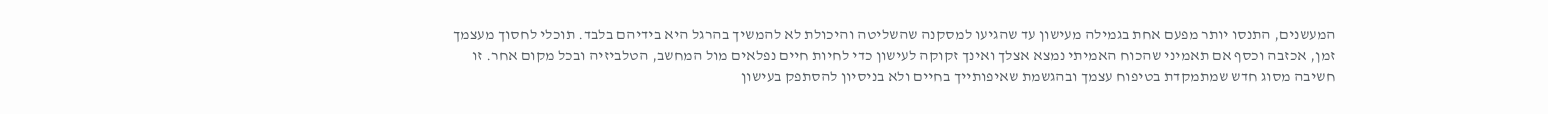המעשנים, התנסו יותר מפעם אחת בגמילה מעישון עד שהגיעו למסקנה שהשליטה והיכולת לא להמשיך בהרגל היא בידיהם בלבד. תוכלי לחסוך מעצמך זמן, אכזבה וכסף אם תאמיני שהכוח האמיתי נמצא אצלך ואינך זקוקה לעישון כדי לחיות חיים נפלאים מול המחשב, הטלביזיה ובכל מקום אחר. זו חשיבה מסוג חדש שמתמקדת בטיפוח עצמך ובהגשמת שאיפותייך בחיים ולא בניסיון להסתפק בעישון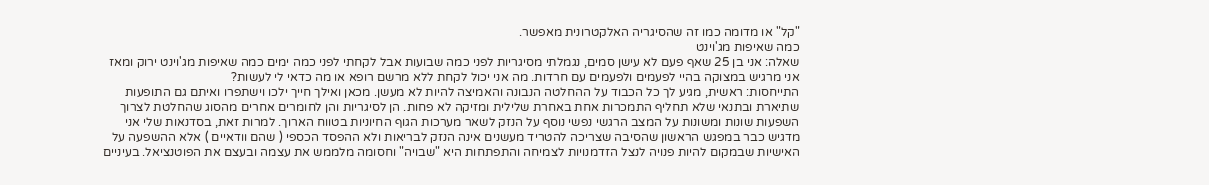"קל" או מדומה כמו זה שהסיגריה האלקטרונית מאפשר.
כמה שאיפות מג'וינט
שאלה: אני בן 25 שאף פעם לא עישן סמים, נגמלתי מסיגריות לפני כמה שבועות אבל לקחתי לפני כמה ימים כמה שאיפות מג'וינט ירוק ומאז אני מרגיש במצוקה בהיי לפעמים ולפעמים עם חרדות. מה אני יכול לקחת ללא מרשם רופא או מה כדאי לי לעשות?
התייחסות: ראשית, מגיע לך כל הכבוד על ההחלטה הנבונה והאמיצה להיות לא מעשן. מכאן ואילך חייך ילכו וישתפרו ואיתם גם התופעות שתיארת ובתנאי שלא תחליף התמכרות אחת באחרת שלילית ומזיקה לא פחות. הן לסיגריות והן לחומרים אחרים מהסוג שהחלטת לצרוך השפעות שונות ומשונות על המצב הרגשי נפשי נוסף על הנזק לשאר מערכות הגוף החיוניות בטווח הארוך. למרות זאת, בסדנאות שלי אני מדגיש כבר במפגש הראשון שהסיבה שצריכה להטריד מעשנים אינה הנזק לבריאות ולא ההפסד הכספי ( שהם וודאיים ) אלא ההשפעה על האישיות שבמקום להיות פנויה לנצל הזדמנויות לצמיחה והתפתחות היא "שבויה" וחסומה מלממש את עצמה ובעצם את הפוטנציאל. בעיניים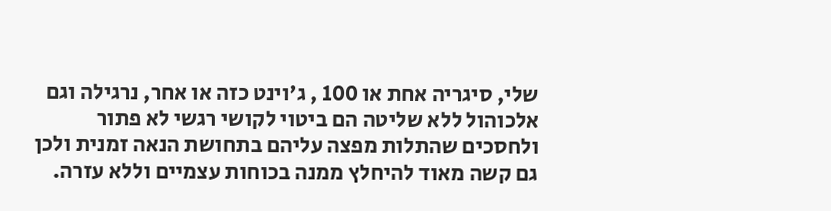שלי, סיגריה אחת או 100 , ג'וינט כזה או אחר, נרגילה וגם אלכוהול ללא שליטה הם ביטוי לקושי רגשי לא פתור ולחסכים שהתלות מפצה עליהם בתחושת הנאה זמנית ולכן גם קשה מאוד להיחלץ ממנה בכוחות עצמיים וללא עזרה.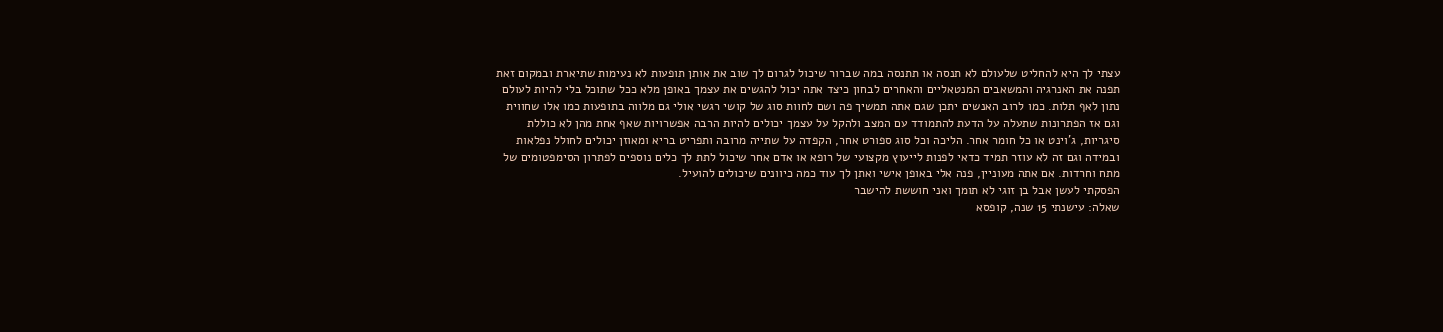עצתי לך היא להחליט שלעולם לא תנסה או תתנסה במה שברור שיכול לגרום לך שוב את אותן תופעות לא נעימות שתיארת ובמקום זאת תפנה את האנרגיה והמשאבים המנטאליים והאחרים לבחון כיצד אתה יכול להגשים את עצמך באופן מלא ככל שתוכל בלי להיות לעולם נתון לאף תלות. כמו לרוב האנשים יתכן שגם אתה תמשיך פה ושם לחוות סוג של קושי רגשי אולי גם מלווה בתופעות כמו אלו שחווית וגם אז הפתרונות שתעלה על הדעת להתמודד עם המצב ולהקל על עצמך יכולים להיות הרבה אפשרויות שאף אחת מהן לא כוללת סיגריות, ג'וינט או כל חומר אחר. הליכה וכל סוג ספורט אחר, הקפדה על שתייה מרובה ותפריט בריא ומאוזן יכולים לחולל נפלאות ובמידה וגם זה לא עוזר תמיד כדאי לפנות לייעוץ מקצועי של רופא או אדם אחר שיכול לתת לך כלים נוספים לפתרון הסימפטומים של מתח וחרדות. אם אתה מעוניין, פנה אלי באופן אישי ואתן לך עוד כמה כיוונים שיכולים להועיל.
הפסקתי לעשן אבל בן זוגי לא תומך ואני חוששת להישבר
שאלה: עישנתי 15 שנה, קופסא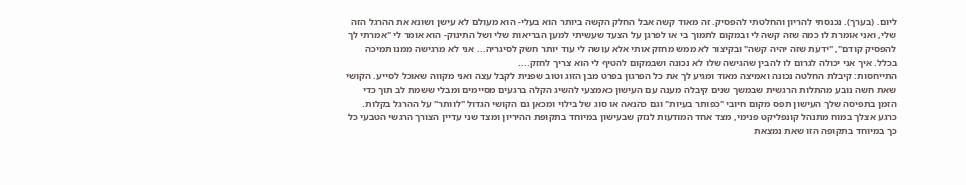ליום. (בערך). נכנסתי להריון והחלטתי להפסיק. זה מאוד קשה אבל החלק הקשה ביותר הוא בעלי- הוא מעולם לא עישן ושונא את ההרגל הזה שלי, ואני אומרת לו כמה שזה קשה לי ובמקום לתמוך בי או לפרגן על הצעד שעשיתי למען הבריאות שלי ושל התינוק- הוא אומר לי "אמרתי לך להפסיק קודם", "ידעת שזה יהיה קשה" ובקיצור לא ממש מחזק אותי אלא עושה לי עוד יותר חשק לסיגריה... אני לא מרגישה ממנו תמיכה בכלל. איך אני יכולה לגרום לו להבין שהגישה שלו לא נכונה ושבמקום להטיף לי הוא צריך לחזק....
התייחסות: קיבלת החלטה נכונה ואמיצה מאוד ומגיע לך את כל הפרגון בפרט מבן הזוג וטוב שפנית לקבל עצה ואני מקווה שאוכל לסייע. הקושי שאת חשה נובע מהתלות הרגשית שבמשך שנים קיבלה מענה עם העישון כאמצעי להשיג הקלה ברגעים מסיימים ומבלי ששמת לב תוך כדי הזמן בתפיסה שלך העישון תפס מקום חיובי "כפותר בעיות" וגם כהנאה או סוג של בילוי ומכאן גם הקושי הגדול "לוותר" על ההרגל בקלות. כרגע אצלך במוח מתנהל קונפליקט פנימי, מצד אחד המודעות לנזק שבעישון במיוחד בתקופת ההיריון ומצד שני עדיין הצורך הרגשי הטבעי כל כך במיוחד בתקופה הזו שאת נמצאת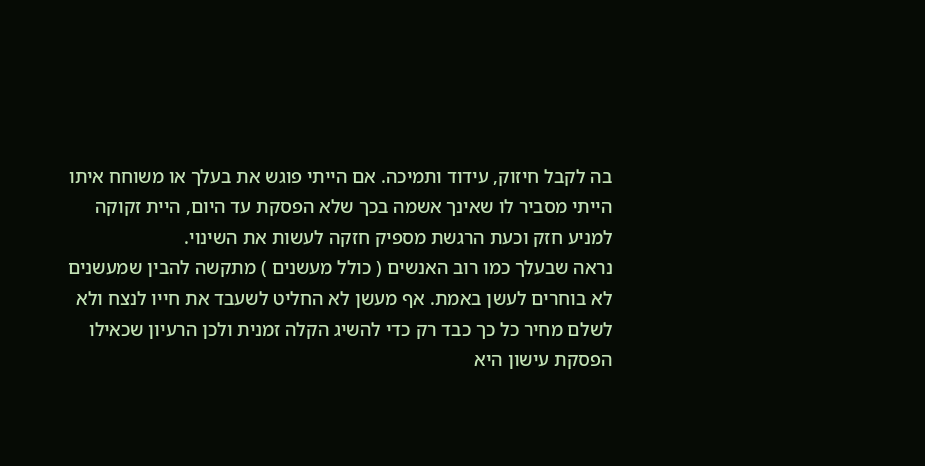בה לקבל חיזוק, עידוד ותמיכה. אם הייתי פוגש את בעלך או משוחח איתו הייתי מסביר לו שאינך אשמה בכך שלא הפסקת עד היום, היית זקוקה למניע חזק וכעת הרגשת מספיק חזקה לעשות את השינוי.
נראה שבעלך כמו רוב האנשים ( כולל מעשנים ) מתקשה להבין שמעשנים לא בוחרים לעשן באמת. אף מעשן לא החליט לשעבד את חייו לנצח ולא לשלם מחיר כל כך כבד רק כדי להשיג הקלה זמנית ולכן הרעיון שכאילו הפסקת עישון היא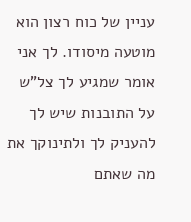עניין של כוח רצון הוא מוטעה מיסודו. לך אני אומר שמגיע לך צל"ש על התובנות שיש לך להעניק לך ולתינוקך את מה שאתם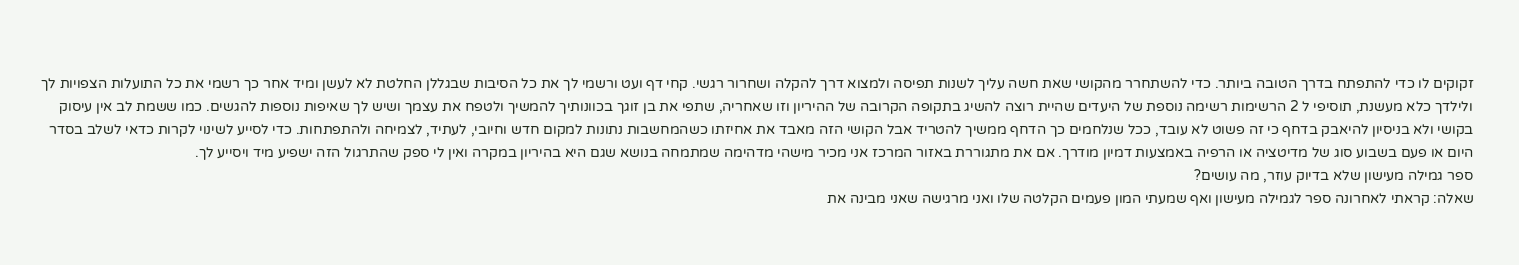זקוקים לו כדי להתפתח בדרך הטובה ביותר. כדי להשתחרר מהקושי שאת חשה עליך לשנות תפיסה ולמצוא דרך להקלה ושחרור רגשי. קחי דף ועט ורשמי לך את כל הסיבות שבגללן החלטת לא לעשן ומיד אחר כך רשמי את כל התועלות הצפויות לך ולילדך כלא מעשנת, תוסיפי ל 2 הרשימות רשימה נוספת של היעדים שהיית רוצה להשיג בתקופה הקרובה של ההיריון וזו שאחריה, שתפי את בן זוגך בכוונותיך להמשיך ולטפח את עצמך ושיש לך שאיפות נוספות להגשים. כמו ששמת לב אין עיסוק בקושי ולא בניסיון להיאבק בדחף כי זה פשוט לא עובד, ככל שנלחמים כך הדחף ממשיך להטריד אבל הקושי הזה מאבד את אחיזתו כשהמחשבות נתונות למקום חדש וחיובי, לעתיד, לצמיחה ולהתפתחות. כדי לסייע לשינוי לקרות כדאי לשלב בסדר היום או פעם בשבוע סוג של מדיטציה או הרפיה באמצעות דמיון מודרך. אם את מתגוררת באזור המרכז אני מכיר מישהי מדהימה שמתמחה בנושא שגם היא בהיריון במקרה ואין לי ספק שהתרגול הזה ישפיע מיד ויסייע לך.
ספר גמילה מעישון שלא בדיוק עוזר, מה עושים?
שאלה: קראתי לאחרונה ספר לגמילה מעישון ואף שמעתי המון פעמים הקלטה שלו ואני מרגישה שאני מבינה את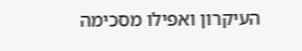העיקרון ואפילו מסכימה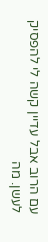עם הרוב אבל עדיין קשה לי להפסיק לעשן. מה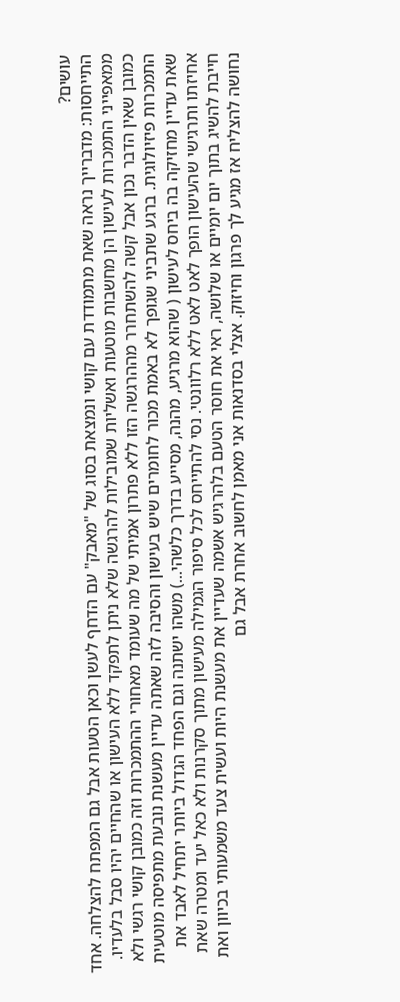עושים?
התייחסות: מדברייך נראה שאת מתמודדת עם קושי ונמצאת בסוג של "מאבק" עם הדחף לעשן וכאן הטעות אבל גם המפתח להצלחה. אחד ממאפייני התמכרות לעישון הן מחשבות מוטעות ואשליות שמובילות להרגשה שלא ניתן לתפקד ללא העישון או שהחיים יהיו סבל בלעדיו. כמובן שאין הדבר נכון אבל קשה להשתחרר מההרגשה הזו ללא פתרון אמיתי של מה שעומד מאחורי ההתמכרות וזה כמובן קושי רגשי ולא התמכרות פיזיולוגית. ברגע שתביני שגופך לא באמת מכור לחומרים שיש בעישון והסיבה לזה שאתה עדיין מעשנת נובעת מתפיסה מוטעית שאת עדיין מחזיקה בה ביחס לעישון ( שהוא מרגיע, מהנה, מסייע בדרך כלשהי...) משהו ישתנה וגם הפחד הגדול ביותר יתחיל לאבד את אחיזתו ותרגישי שהעישון הופך לאט לאט ללא רלוונטי. נסי להתייחס לכל סיפור הגמילה מעישון מתוך סקרנות ולא כאל יעד ומטרה שאת חייבת להשיג בתוך יום יומיים או שלושה, ראי את חוסר הטעם בלהרגיש אשמה שעדיין את מעשנת היות ועשית צעד משמעותי בכיוון ואת נחושה להצליח אז מגיע לך פרגון וחיזוק. אצלי בסדנאות אני מאמן לחשוב אחרת אבל גם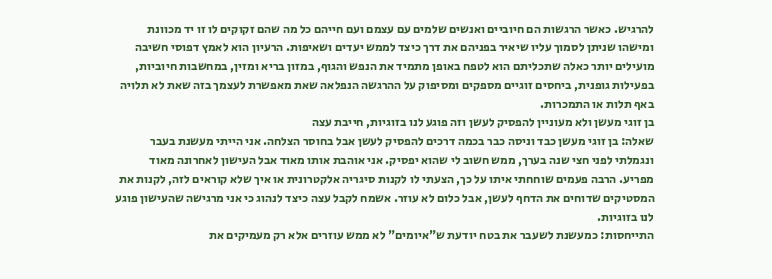להרגיש. כאשר הרגשות הם חיוביים ואנשים שלמים עם עצמם ועם חייהם כל מה שהם זקוקים לו זו יד מכוונת ומישהו שניתן לסמוך עליו שיאיר בפניהם את דרך כיצד לממש יעדים ושאיפות. הרעיון הוא לאמץ דפוסי חשיבה מועילים יותר כאלה שתכליתם הוא לטפח באופן מתמיד את הנפש והגוף, במזון בריא ומזין, במחשבות חיוביות, בפעילות גופנית, ביחסים זוגיים מספקים ומסיפוק על ההרגשה הנפלאה שאת מאפשרת לעצמך בזה שאת לא תלויה באף תלות או התמכרות.
בן זוגי מעשן ולא מעוניין להפסיק לעשן וזה פוגע לנו בזוגיות, חייבת עצה
שאלה: בן זוגי מעשן כבד וניסה כבר בכמה דרכים להפסיק לעשן אבל בחוסר הצלחה. אני הייתי מעשנת בעבר ונגמלתי לפני חצי שנה בערך, ממש חשוב לי שהוא יפסיק. אני אוהבת אותו מאוד אבל העישון לאחרונה מאוד מפריע. הרבה פעמים שוחחתי איתו על כך, הצעתי לו לקנות סיגריה אלקטרונית או איך שלא קוראים לזה, לקנות את המסטיקים שדוחים את הדחף לעשן, אבל כלום לא עוזר. אשמח לקבל עצה כיצד לנהוג כי אני מרגישה שהעישון פוגע לנו בזוגיות.
התייחסות: כמעשנת לשעבר את בטח יודעת ש"איומים" לא ממש עוזרים אלא רק מעמיקים את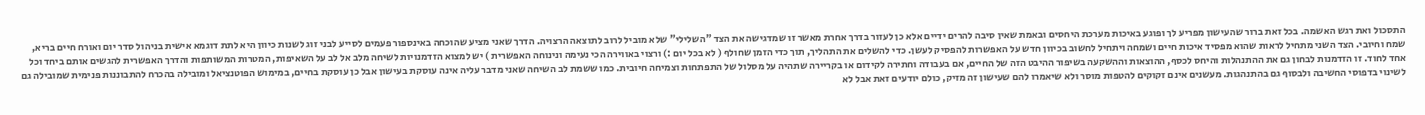התסכול ואת רגש האשמה. בכל זאת ברור שהעישון מפריע לך ופוגע באיכות מערכת היחסים ובאמת שאין סיבה להרים ידיים אלא כן לעזור בדרך אחרת מאשר זו שמדגישה את הצד "השלילי" שלא מוביל לרוב לתוצאה הרצויה. הדרך שאני מציע שהוכחה באינספור פעמים לסייע לבני זוג לשנות כיוון היא לתת דוגמא אישית בניהול סדר יום ואורח חיים בריא, שמח וחיובי. הצד השני מתחיל לראות שהוא מפסיד איכות חיים ושמחה ויתחיל לחשוב בכיוון חדש על האפשרות להפסיק לעשן. כדי להשלים את התהליך, תוך כדי הזמן שחולף ( לא בכל יום :) ורצוי באווירה הכי נעימה ונינוחה האפשרית ) יש למצוא הזדמנויות לשיחה מלב אל לב על השאיפות, המטרות המשותפות והדרך האפשרית להגשים אותם ביחד וכל אחד לחוד. זו הזדמנות לבחון גם את ההתנהלות והיחס לכסף, ההוצאות וההשקעה בשיפור ההיבט הזה של החיים, אם בעבודה וחתירה לקידום או בקריירה שתהיה על מסלול של התפתחות וצמיחה חיובית. כמו ששמת לב השיחה שאני מדבר עליה אינה עוסקת בעישון אבל כן עוסקת בחיים, במימוש הפוטנציאל ומובילה בהכרח להתבוננות פנימית שמובילה גם לשינוי בדפוסי החשיבה ולבסוף גם בהתנהגות. מעשנים אינם זקוקים להטפות מוסר ולא שיאמרו להם שעישון זה מזיק, כולם יודעים זאת אבל לא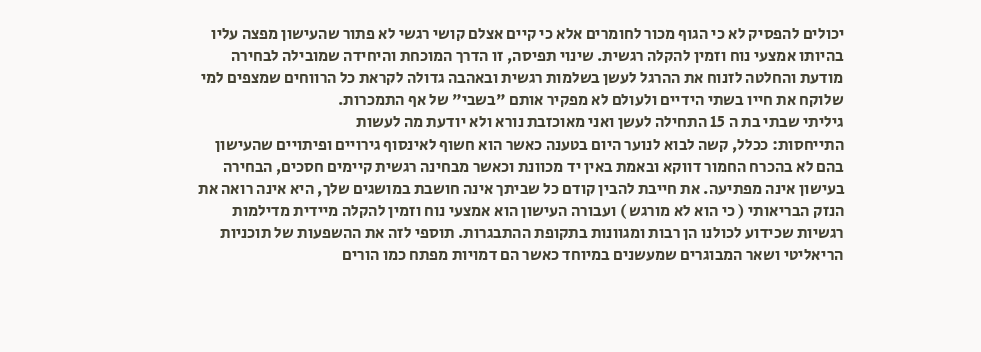יכולים להפסיק לא כי הגוף מכור לחומרים אלא כי קיים אצלם קושי רגשי לא פתור שהעישון מפצה עליו בהיותו אמצעי נוח וזמין להקלה רגשית. שינוי תפיסה, זו הדרך המוכחת והיחידה שמובילה לבחירה מודעת והחלטה לזנוח את ההרגל לעשן בשלמות רגשית ובאהבה גדולה לקראת כל הרווחים שמצפים למי שלוקח את חייו בשתי הידיים ולעולם לא מפקיר אותם "בשבי" של אף התמכרות.
גיליתי שבתי בת ה 15 התחילה לעשן ואני מאוכזבת נורא ולא יודעת מה לעשות
התייחסות: ככלל, קשה לבוא לנוער היום בטענה כאשר הוא חשוף לאינסוף גירויים ופיתויים שהעישון בהם לא בהכרח החמור דווקא ובאמת באין יד מכוונת וכאשר מבחינה רגשית קיימים חסכים, הבחירה בעישון אינה מפתיעה. את חייבת להבין קודם כל שביתך אינה חושבת במושגים שלך, היא אינה רואה את הנזק הבריאותי ( כי הוא לא מורגש ) ועבורה העישון הוא אמצעי נוח וזמין להקלה מיידית מדילמות רגשיות שכידוע לכולנו הן רבות ומגוונות בתקופת ההתבגרות. תוספי לזה את ההשפעות של תוכניות הריאליטי ושאר המבוגרים שמעשנים במיוחד כאשר הם דמויות מפתח כמו הורים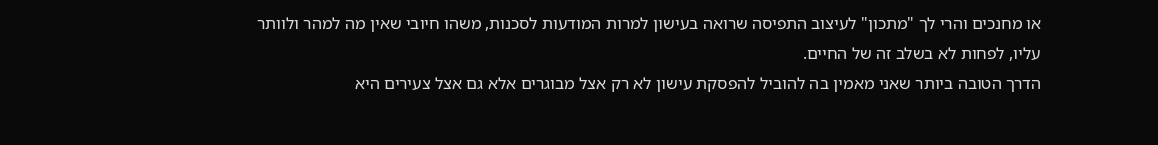או מחנכים והרי לך "מתכון" לעיצוב התפיסה שרואה בעישון למרות המודעות לסכנות, משהו חיובי שאין מה למהר ולוותר עליו, לפחות לא בשלב זה של החיים.
הדרך הטובה ביותר שאני מאמין בה להוביל להפסקת עישון לא רק אצל מבוגרים אלא גם אצל צעירים היא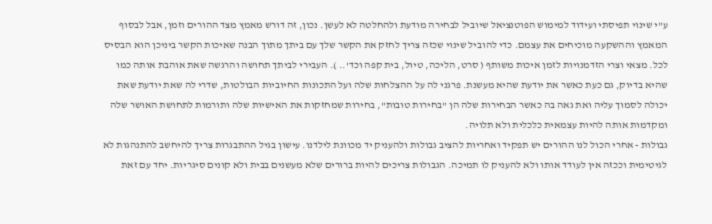ע"י שינוי תפיסתי ועידוד למימוש הפוטנציאל שיוביל לבחירה מודעת ולהחלטה לא לעשן. נכון, זה דורש מאמץ מצד ההורים וזמן, אבל לבסוף המאמץ וההשקעה מוכיחים את עצמם. כדי להוביל שינוי שכזה צריך לחזק את הקשר שלך עם ביתך מתוך הבנה שאיכות הקשר ביניכן הוא הבסיס לכל. מצאי וצרי הזדמנויות לזמן איכות משותף ( סרט, הליכה, טיול, בית קפה וכד'.. ). העבירי לביתך תחושה והרגשה שאת אוהבת אותה כמו שהיא בדיוק, גם כעת כאשר את יודעת שהיא מעשנת. פרגני לה על ההצלחות שלה ועל התכונות החיוביות הבולטות, שדרי לה שאת יודעת שאת יכולה לסמוך עליה ואת גאה בה כאשר הבחירות שלה הן "בחירות טובות", בחירות שמחזקות את האישיות שלה ותורמות לתחושת האושר שלה ומקדמות אותה להיות עצמאית כלכלית ולא תלויה.
גבולות - אחרי הכול לנו ההורים יש תפקיד ואחריות להציב גבולות ולהעניק יד מכוונת לילדנו. עישון בגיל ההתבגרות צריך להיחשב להתנהגות לא לגיטימית וככזה אין לעודד אותו ולא להעניק לו תמיכה. הגבולות צריכים להיות ברורים שלא מעשנים בבית ולא קונים סיגריות. יחד עם זאת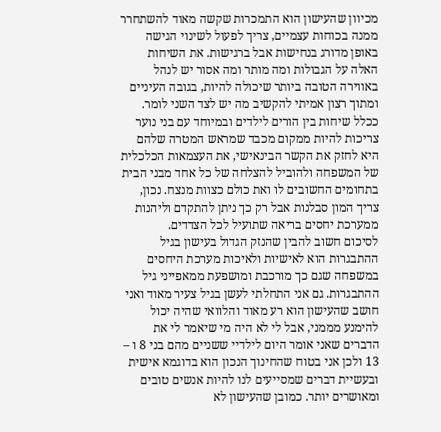מכיוון שהעישון הוא התמכרות שקשה מאוד להשתחרר ממנה בכוחות עצמיים, צריך לפעול לשינוי הגישה באופן מדורג בנחישות אבל ברגישות. את השיחות האלה על הגבולות ומה מותר ומה אסור יש לנהל באווירה הטובה ביותר שיכולה להיות, בגובה העיניים ומתוך רצון אמיתי להקשיב מה יש לצד השני לומר. ככלל שיחות בין הורים לילדים ובמיוחד עם בני נוער צריכות להיות ממקום מכבד שמראש המטרה שלהם היא לחזק את הקשר הבינאישי, את העצמאות הכלכלית של המשפחה ולהוביל להצלחה של כל אחד מבני הבית בתחומים החשובים לו ואת כולם כצוות מנצח. נכון, צריך המון סבלנות אבל רק כך ניתן להתקדם וליהנות ממערכת יחסים בריאה שתועיל לכל הצדדים.
לסיכום חשוב להבין שהנזק הגדול בעישון בגיל ההתבגרות הוא לאישיות ולאיכות מערכת היחסים במשפחה שגם כך מורכבת ומושפעת ממאפייני גיל ההתבגרות. גם אני התחלתי לעשן בגיל צעיר מאוד ואני חושב שהעישון הוא רע מאוד והלוואי שהיה יכול להימנע מממני, אבל לי לא היה מי שיאמר לי את הדברים שאני אומר היום לילדיי ששניים מהם בני 8 ו – 13 ולכן אני בטוח שהחינוך הנכון הוא בדוגמא אישית ובעשיית דברים שמסייעים לנו להיות אנשים טובים ומאושרים יותר. כמובן שהעישון לא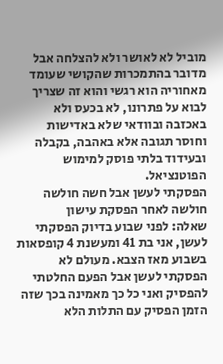מוביל לא לאושר ולא להצלחה אבל מדובר בהתמכרות שהקושי שעומד מאחוריה הוא רגשי והוא זה שצריך לבוא על פתרונו, לא בכעס ולא באכזבה ובוודאי שלא באדישות וחוסר תגובה אלא באהבה, בקבלה ובעידוד בלתי פוסק למימוש הפוטנציאל.
הפסקתי לעשן אבל חשה חולשה
חולשה לאחר הפסקת עישון
שאלה: לפני שבוע בדיוק הפסקתי לעשן, אני בת 41 ומעשנת 4 קופסאות בשבוע מאז הצבא. מעולם לא הפסקתי לעשן אבל הפעם החלטתי להפסיק ואני כל כך מאמינה בכך שזה הזמן הפסיק עם התלות הלא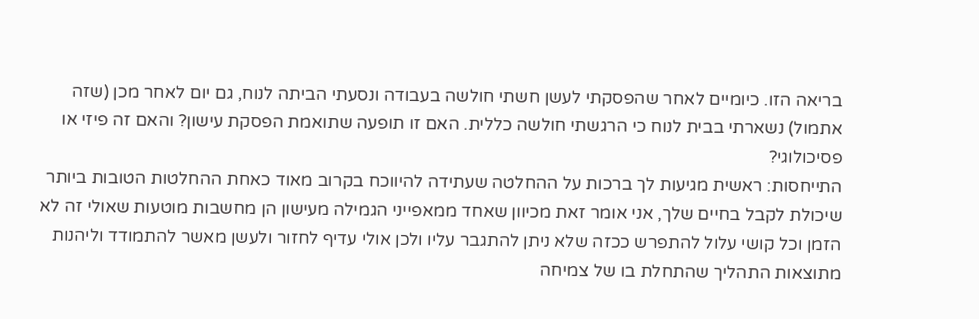בריאה הזו. כיומיים לאחר שהפסקתי לעשן חשתי חולשה בעבודה ונסעתי הביתה לנוח, גם יום לאחר מכן (שזה אתמול) נשארתי בבית לנוח כי הרגשתי חולשה כללית. האם זו תופעה שתואמת הפסקת עישון? והאם זה פיזי או פסיכולוגי?
התייחסות: ראשית מגיעות לך ברכות על ההחלטה שעתידה להיווכח בקרוב מאוד כאחת ההחלטות הטובות ביותר שיכולת לקבל בחיים שלך, אני אומר זאת מכיוון שאחד ממאפייני הגמילה מעישון הן מחשבות מוטעות שאולי זה לא הזמן וכל קושי עלול להתפרש ככזה שלא ניתן להתגבר עליו ולכן אולי עדיף לחזור ולעשן מאשר להתמודד וליהנות מתוצאות התהליך שהתחלת בו של צמיחה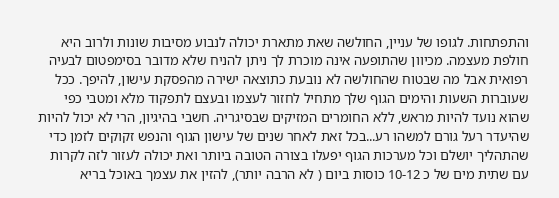והתפתחות. לגופו של עניין, החולשה שאת מתארת יכולה לנבוע מסיבות שונות ולרוב היא חולפת מעצמה. מכיוון שהתופעה אינה מוכרת לך ניתן להניח שלא מדובר בסימפטום לבעיה רפואית אבל מה שבטוח שהחולשה לא נובעת כתוצאה ישירה מהפסקת עישון, להיפך. ככל שעוברות השעות והימים הגוף שלך מתחיל לחזור לעצמו ובעצם לתפקוד מלא ומטבי כפי שהוא נועד להיות מראש, ללא החומרים המזיקים שבסיגריה. חשבי בהיגיון, הרי לא יכול להיות שהיעדר רעל גורם למשהו רע...בכל זאת לאחר שנים של עישון הגוף והנפש זקוקים לזמן כדי שהתהליך יושלם וכל מערכות הגוף יפעלו בצורה הטובה ביותר ואת יכולה לעזור לזה לקרות עם שתית מים של כ 10-12 כוסות ביום ( לא הרבה יותר), להזין את עצמך באוכל בריא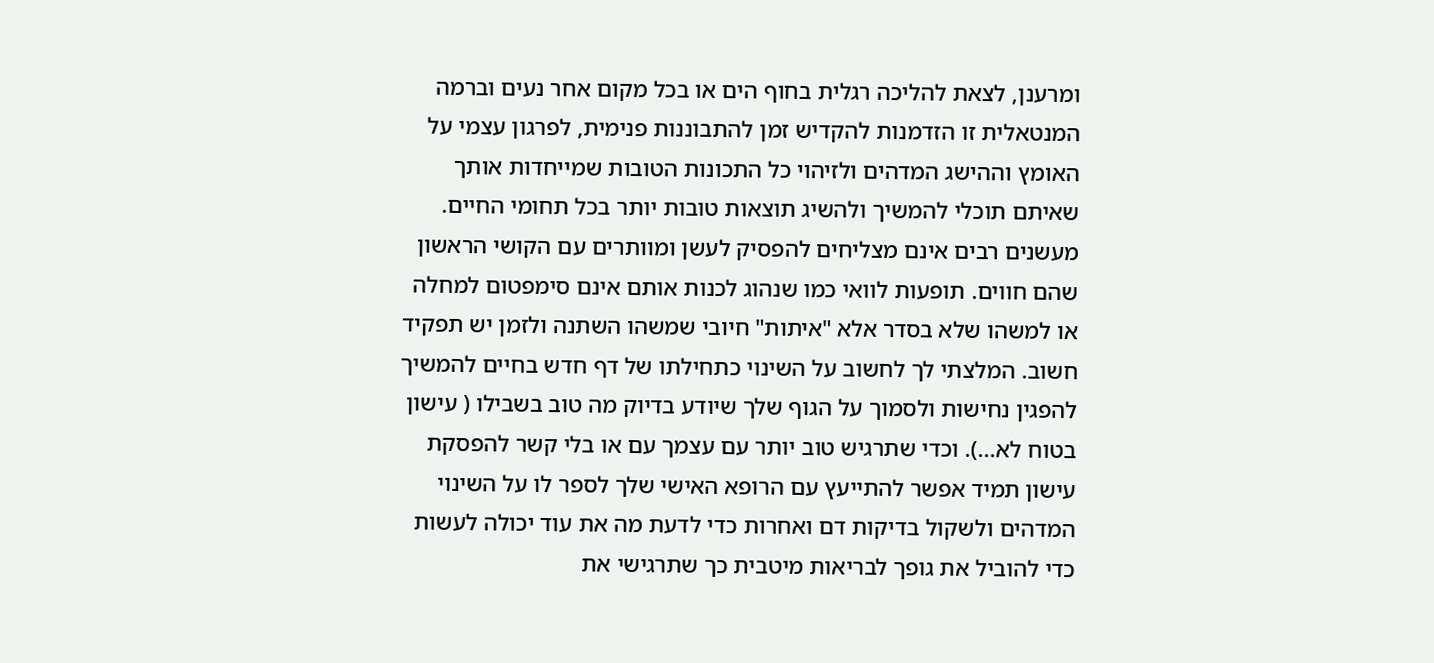ומרענן, לצאת להליכה רגלית בחוף הים או בכל מקום אחר נעים וברמה המנטאלית זו הזדמנות להקדיש זמן להתבוננות פנימית, לפרגון עצמי על האומץ וההישג המדהים ולזיהוי כל התכונות הטובות שמייחדות אותך שאיתם תוכלי להמשיך ולהשיג תוצאות טובות יותר בכל תחומי החיים. מעשנים רבים אינם מצליחים להפסיק לעשן ומוותרים עם הקושי הראשון שהם חווים. תופעות לוואי כמו שנהוג לכנות אותם אינם סימפטום למחלה או למשהו שלא בסדר אלא "איתות" חיובי שמשהו השתנה ולזמן יש תפקיד חשוב. המלצתי לך לחשוב על השינוי כתחילתו של דף חדש בחיים להמשיך להפגין נחישות ולסמוך על הגוף שלך שיודע בדיוק מה טוב בשבילו ( עישון בטוח לא...). וכדי שתרגיש טוב יותר עם עצמך עם או בלי קשר להפסקת עישון תמיד אפשר להתייעץ עם הרופא האישי שלך לספר לו על השינוי המדהים ולשקול בדיקות דם ואחרות כדי לדעת מה את עוד יכולה לעשות כדי להוביל את גופך לבריאות מיטבית כך שתרגישי את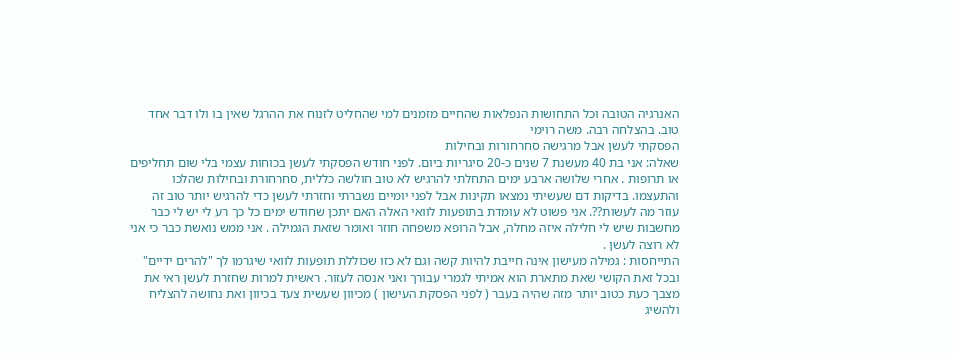האנרגיה הטובה וכל התחושות הנפלאות שהחיים מזמנים למי שהחליט לזנוח את ההרגל שאין בו ולו דבר אחד טוב. בהצלחה רבה. משה רוימי
הפסקתי לעשן אבל מרגישה סחרחורות ובחילות
שאלה: אני בת 40 מעשנת 7 שנים כ-20 סיגריות ביום. לפני חודש הפסקתי לעשן בכוחות עצמי בלי שום תחליפים או תרופות . אחרי שלושה ארבע ימים התחלתי להרגיש לא טוב חולשה כללית, סחרחורת ובחילות שהלכו והתעצמו. בדיקות דם שעשיתי נמצאו תקינות אבל לפני יומיים נשברתי וחזרתי לעשן כדי להרגיש יותר טוב זה עוזר מה לעשות??. אני פשוט לא עומדת בתופעות לוואי האלה האם יתכן שחודש ימים כל כך רע לי יש לי כבר מחשבות שיש לי חלילה איזה מחלה, אבל הרופא משפחה חוזר ואומר שזאת הגמילה . אני ממש נואשת כבר כי אני לא רוצה לעשן .
התייחסות : גמילה מעישון אינה חייבת להיות קשה וגם לא כזו שכוללת תופעות לוואי שיגרמו לך "להרים ידיים" ובכל זאת הקושי שאת מתארת הוא אמיתי לגמרי עבורך ואני אנסה לעזור. ראשית למרות שחזרת לעשן ראי את מצבך כעת כטוב יותר מזה שהיה בעבר ( לפני הפסקת העישון ) מכיוון שעשית צעד בכיוון ואת נחושה להצליח ולהשיג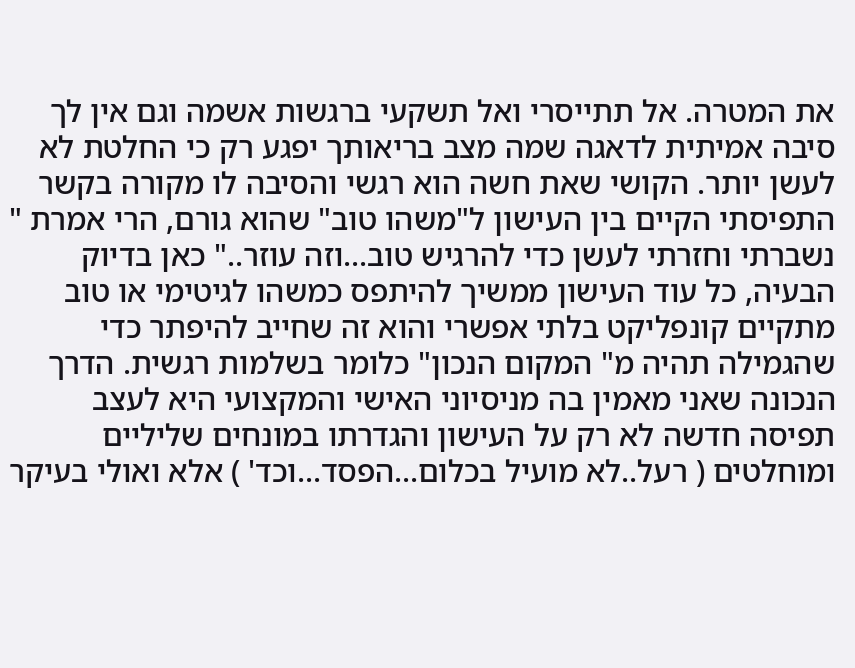את המטרה. אל תתייסרי ואל תשקעי ברגשות אשמה וגם אין לך סיבה אמיתית לדאגה שמה מצב בריאותך יפגע רק כי החלטת לא לעשן יותר. הקושי שאת חשה הוא רגשי והסיבה לו מקורה בקשר התפיסתי הקיים בין העישון ל"משהו טוב" שהוא גורם, הרי אמרת " נשברתי וחזרתי לעשן כדי להרגיש טוב...וזה עוזר.." כאן בדיוק הבעיה, כל עוד העישון ממשיך להיתפס כמשהו לגיטימי או טוב מתקיים קונפליקט בלתי אפשרי והוא זה שחייב להיפתר כדי שהגמילה תהיה מ" המקום הנכון" כלומר בשלמות רגשית. הדרך הנכונה שאני מאמין בה מניסיוני האישי והמקצועי היא לעצב תפיסה חדשה לא רק על העישון והגדרתו במונחים שליליים ומוחלטים ( רעל..לא מועיל בכלום...הפסד...וכד' ) אלא ואולי בעיקר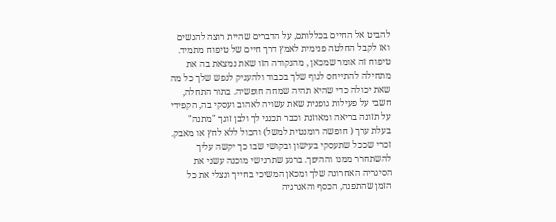להביט אל החיים בכללותם, על הדברים שהיית רוצה להגשים ואז לקבל החלטה פנימית לאמץ דרך חיים של טיפוח מתמיד. טיפוח זה אומר שמכאן , מהנקודה הזו שאת נמצאת בה את מתחילה להתייחס לגוף שלך בכבוד ולהעניק לנפש שלך כל מה שאת יכולה כדי שהיא תהיה שמחה חופשיה. בתור התחלה, חשבי על פעילות גופנית שאת עשויה לאהוב ועסקי בה, הקפידי על תזונה בריאה ומאוזנת וכבר תכנני לך ולבן זוגך "מתנה" בעלת ערך ( חופשה רומנטית למשל) והכול ללא לחץ או מאבק. זכרי שככל שתעסקי בעישון ובקושי שבו כך יקשה עליך להשתחרר ממנו וההיפך. ברגע שתרגישי מוכנה עשני את הסיגריה האחרונה שלך ומכאן המשיכי בחייך ונצלי את כל הזמן שהתפנה, הכסף והאנרגיה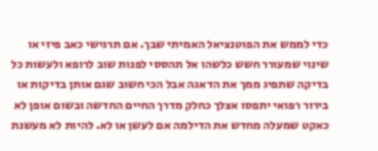כדי לממש את הפוטנציאל האמיתי שבך. אם תרגישי כאב פיזי או שינוי שמעורר חשש כלשהו אל תהססי לפנות שוב לרופא ולעשות כל בדיקה שתפיג ממך את הדאגה אבל הכי חשוב שגם אותן בדיקות או בירור רפואי יתפסו אצלך כחלק מדרך החיים החדשה ובשום אופן לא כאקט שמעלה מחדש את הדילמה אם לעשן או לא. להיות לא מעשנת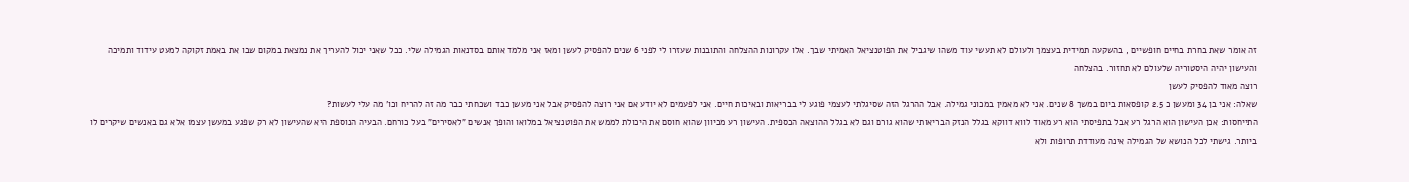זה אומר שאת בחרת בחיים חופשיים , בהשקעה תמידית בעצמך ולעולם לא תעשי עוד משהו שיגביל את הפוטנציאל האמיתי שבך. אלו עקרונות ההצלחה והתובנות שעזרו לי לפני 6 שנים להפסיק לעשן ומאז אני מלמד אותם בסדנאות הגמילה שלי. ככל שאני יכול להעריך את נמצאת במקום שבו את באמת זקוקה למעט עידוד ותמיכה והעישון יהיה היסטוריה שלעולם לא תחזור. בהצלחה
רוצה מאוד להפסיק לעשן
שאלה: אני בן 34 ומעשן כ 2.5 קופסאות ביום במשך 8 שנים. אני לא מאמין במכוני גמילה. אבל ההרגל הזה שסיגלתי לעצמי פוגע לי בבריאות ובאיכות חיים. אני לפעמים לא יודע אם אני רוצה להפסיק אבל אני מעשן כבד ושכחתי כבר מה זה להריח וכו' מה עלי לעשות?
התייחסות: אכן העישון הוא הרגל רע אבל בתפיסתי הוא רע מאוד לווא דווקא בגלל הנזק הבריאותי שהוא גורם וגם לא בגלל ההוצאה הכספית. העישון רע מכיוון שהוא חוסם את היכולת לממש את הפוטנציאל במלואו והופך אנשים "לאסירים" בעל כורחם. הבעיה הנוספת היא שהעישון לא רק שפגע במעשן עצמו אלא גם באנשים שיקרים לו ביותר. גישתי לכל הנושא של הגמילה אינה מעודדת תרופות ולא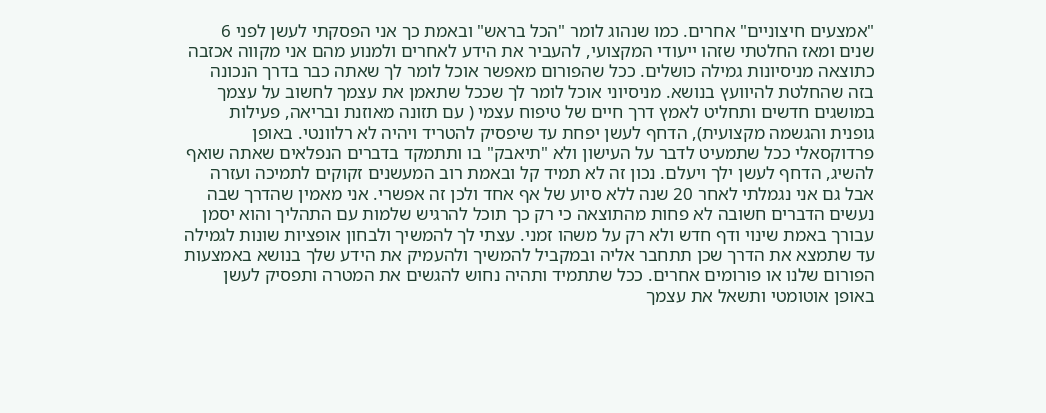"אמצעים חיצוניים" אחרים. כמו שנהוג לומר "הכל בראש" ובאמת כך אני הפסקתי לעשן לפני 6 שנים ומאז החלטתי שזהו ייעודי המקצועי, להעביר את הידע לאחרים ולמנוע מהם אני מקווה אכזבה כתוצאה מניסיונות גמילה כושלים. ככל שהפורום מאפשר אוכל לומר לך שאתה כבר בדרך הנכונה בזה שהחלטת להיוועץ בנושא. מניסיוני אוכל לומר לך שככל שתאמן את עצמך לחשוב על עצמך במושגים חדשים ותחליט לאמץ דרך חיים של טיפוח עצמי ( עם תזונה מאוזנת ובריאה, פעילות גופנית והגשמה מקצועית), הדחף לעשן יפחת עד שיפסיק להטריד ויהיה לא רלוונטי. באופן פרדוקסאלי ככל שתמעיט לדבר על העישון ולא "תיאבק" בו ותתמקד בדברים הנפלאים שאתה שואף להשיג, הדחף לעשן ילך ויעלם. נכון זה לא תמיד קל ובאמת רוב המעשנים זקוקים לתמיכה ועזרה אבל גם אני נגמלתי לאחר 20 שנה ללא סיוע של אף אחד ולכן זה אפשרי. אני מאמין שהדרך שבה נעשים הדברים חשובה לא פחות מהתוצאה כי רק כך תוכל להרגיש שלמות עם התהליך והוא יסמן עבורך באמת שינוי ודף חדש ולא רק על משהו זמני. עצתי לך להמשיך ולבחון אופציות שונות לגמילה עד שתמצא את הדרך שכן תתחבר אליה ובמקביל להמשיך ולהעמיק את הידע שלך בנושא באמצעות הפורום שלנו או פורומים אחרים. ככל שתתמיד ותהיה נחוש להגשים את המטרה ותפסיק לעשן באופן אוטומטי ותשאל את עצמך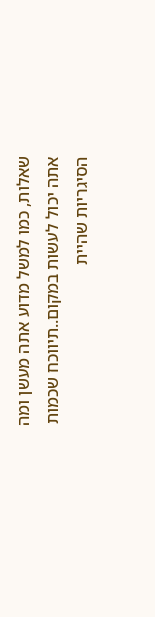שאלות, כמו למשל מדוע אתה מעשן ומה אתה יכול לעשות במקום..תיווכח שכמות הסיגריות שהיית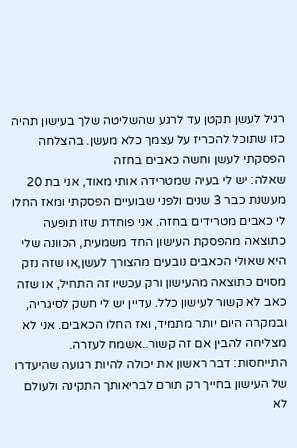רגיל לעשן תקטן עד לרגע שהשליטה שלך בעישון תהיה כזו שתוכל להכריז על עצמך כלא מעשן. בהצלחה
הפסקתי לעשן וחשה כאבים בחזה
שאלה: יש לי בעיה שמטרידה אותי מאוד, אני בת 20 מעשנת כבר 3 שנים ולפני שבועיים הפסקתי ומאז החלו לי כאבים מטרידים בחזה. אני פוחדת שזו תופעה כתוצאה מהפסקת העישון החד משמעית, הכוונה שלי היא שאולי הכאבים נובעים מהצורך לעשן,או שזה נזק מסוים כתוצאה מהעישון ורק עכשיו זה התחיל, או שזה כאב לא קשור לעישון כלל. עדיין יש לי חשק לסיגריה, ובמקרה היום יותר מתמיד, ואז החלו הכאבים. אני לא מצליחה להבין אם זה קשור..אשמח לעזרה.
התייחסות: דבר ראשון את יכולה להיות רגועה שהיעדרו של העישון בחייך רק תורם לבריאותך התקינה ולעולם לא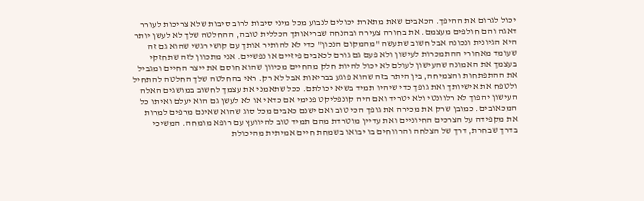יכול לגרום את ההיפך. הכאבים שאת מתארת יכולים לנבוע מכל מיני סיבות לרוב סיבות שלא צריכות לעורר דאגה והם חולפים מעצמם. את בחורה צעירה ובהנחה שבריאותך הכללית טובה, ההחלטה שלך לא לעשן יותר היא הגיונית ונכונה אבל חשוב שתעשה "מהמקום הנכון" כדי לא להותיר אותך עם קושי רגשי שהוא גם זה שעומד מאחורי ההתמכרות לעישון ולא פעם גם גורם לכאבים פיזיים או נפשיים. אני מתכוון לזה שתחזקי בעצמך את האמונה שהעישון לעולם לא יכול להיות חלק מהחיים מכיוון שהוא חוסם את ייצר החיים ומגביל את ההתפתחות והצמיחה, בין היתר בזה שהוא פוגע בבריאות אבל לא רק. ראי בהחלטה שלך החלטה להתחיל ולטפח את אישיותך ואת גופך כדי שיהיו תמיד בשיא יכולתם. ככל שתאמני את עצמך לחשוב במושגים האלה העישון יהפוך לא רלוונטי ולא יטריד ואם היה קונפליקט פנימי אם כדאי או לא לעשן גם הוא יעלם ואיתו כל המכאובים. כמובן שרק את מכירה את גופך הכי טוב ואם ישנם כאבים מכל סוג שהוא שאינם מרפים למרות את מקפידה על הצרכים החיוניים ואת עדיין מוטרדת מהם תמיד טוב להיוועץ עם רופא מומחה. המשיכי בדרך שבחרת, דרך של הצלחה והרווחים בו יבואו בשמחת חיים אמיתית מהיכולת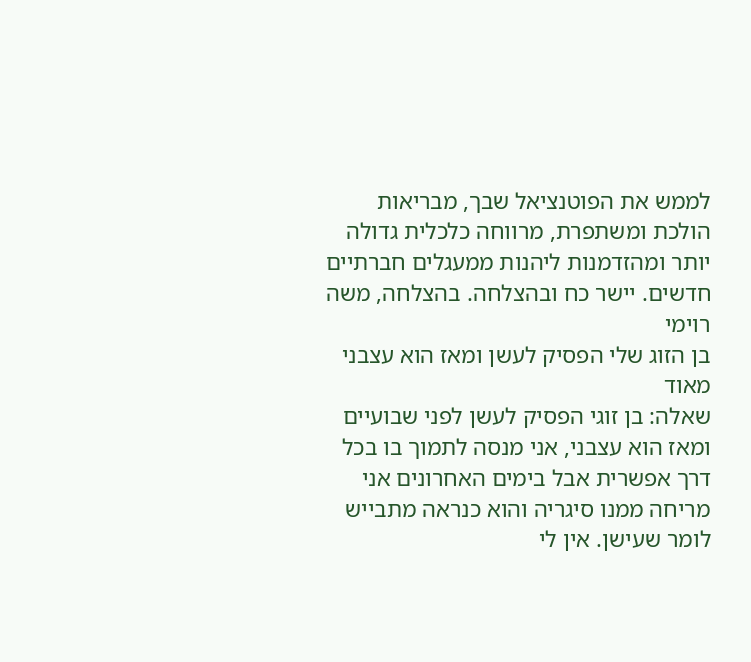לממש את הפוטנציאל שבך, מבריאות הולכת ומשתפרת, מרווחה כלכלית גדולה יותר ומהזדמנות ליהנות ממעגלים חברתיים חדשים. יישר כח ובהצלחה. בהצלחה, משה רוימי
בן הזוג שלי הפסיק לעשן ומאז הוא עצבני מאוד
שאלה: בן זוגי הפסיק לעשן לפני שבועיים ומאז הוא עצבני, אני מנסה לתמוך בו בכל דרך אפשרית אבל בימים האחרונים אני מריחה ממנו סיגריה והוא כנראה מתבייש לומר שעישן. אין לי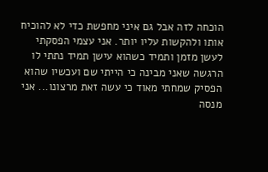הוכחה לזה אבל גם איני מחפשת כדי לא להוכיח אותו ולהקשות עליו יותר. אני עצמי הפסקתי לעשן מזמן ותמיד כשהוא עישן תמיד נתתי לו הרגשה שאני מבינה כי הייתי שם ועכשיו שהוא הפסיק שמחתי מאוד כי עשה זאת מרצונו... אני מנסה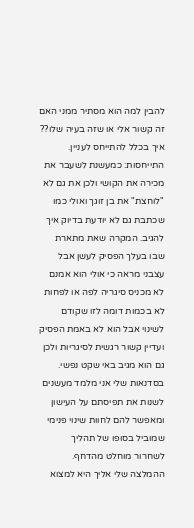להבין למה הוא מסתיר ממני האם זה קשור אלי או שזה בעיה שלו?? איך בכלל להתייחס לעניין.
התייחסות: כמעשנת לשעבר את מכירה את הקושי ולכן את גם לא "לוחצת" את בן זוגך ואולי כמו שכתבת גם לא יודעת בדיוק איך להגיב. המקרה שאת מתארת שבו בעלך הפסיק לעשן אבל עצבני מראה כי אולי הוא אמנם לא מכניס סיגריה לפה או לפחות לא בכמות דומה לזו שקודם לשינוי אבל הוא לא באמת הפסיק ועדיין קשור רגשית לסיגריות ולכן גם הוא מגיב באי שקט נפשי. בסדנאות שלי אני מלמד מעשנים לשנות את תפיסתם על העישון ומאפשר להם לחוות שינוי פנימי שמוביל בסופו של תהליך לשחרור מוחלט מהדחף. ההמלצה שלי אליך היא למצוא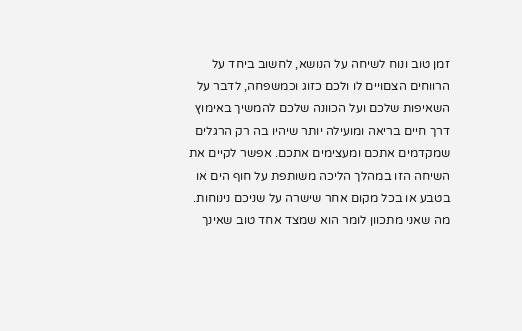זמן טוב ונוח לשיחה על הנושא, לחשוב ביחד על הרווחים הצםויים לו ולכם כזוג וכמשפחה, לדבר על השאיפות שלכם ועל הכוונה שלכם להמשיך באימוץ דרך חיים בריאה ומועילה יותר שיהיו בה רק הרגלים שמקדמים אתכם ומעצימים אתכם. אפשר לקיים את השיחה הזו במהלך הליכה משותפת על חוף הים או בטבע או בכל מקום אחר שישרה על שניכם נינוחות. מה שאני מתכוון לומר הוא שמצד אחד טוב שאינך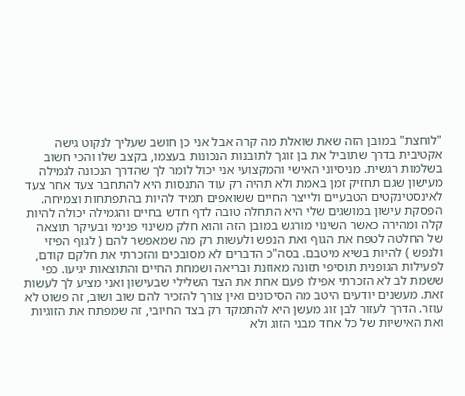"לוחצת" במובן הזה שאת שואלת מה קרה אבל אני כן חושב שעליך לנקוט גישה אקטיבית בדרך שתוביל את בן זוגך לתובנות הנכונות בעצמו, בקצב שלו והכי חשוב בשלמות רגשית. מניסיוני האישי והמקצועי אני יכול לומר לך שהדרך הנכונה לגמילה מעישון שגם תחזיק זמן באמת ולא תהיה רק עוד התנסות היא להתחבר צעד אחר צעד לאינסטינקטים הטבעיים ולייצר החיים ששואפים תמיד להיות בהתפתחות וצמיחה. הפסקת עישון במושגים שלי היא התחלה טובה לדף חדש בחיים והגמילה יכולה להיות קלה ומהירה כאשר השינוי מורגש במובן הזה והוא חלק משינוי פנימי ובעיקר תוצאה של החלטה לטפח את הגוף ואת הנפש ולעשות רק מה שמאפשר להם ( לגוף הפיזי ולנפש ) להיות בשיא מיטבם. בסה"כ הדברים לא מסובכים והזכרתי את חלקם קודם, לפעילות הגופנית תוסיפי תזונה מאוזנת ובריאה ושמחת החיים והתוצאות יגיעו. כפי ששמת לב לא הזכרתי אפילו פעם אחת את הצד השלילי שבעישון ואני מציע לך לעשות זאת. מעשנים יודעים היטב מה הסיכונים ואין צורך להזכיר להם שוב ושוב, זה פשוט לא עוזר. הדרך לעזור לבן זוג מעשן היא להתמקד רק בצד החיובי, זה שמפתח את הזוגיות ואת האישיות של כל אחד מבני הזוג ולא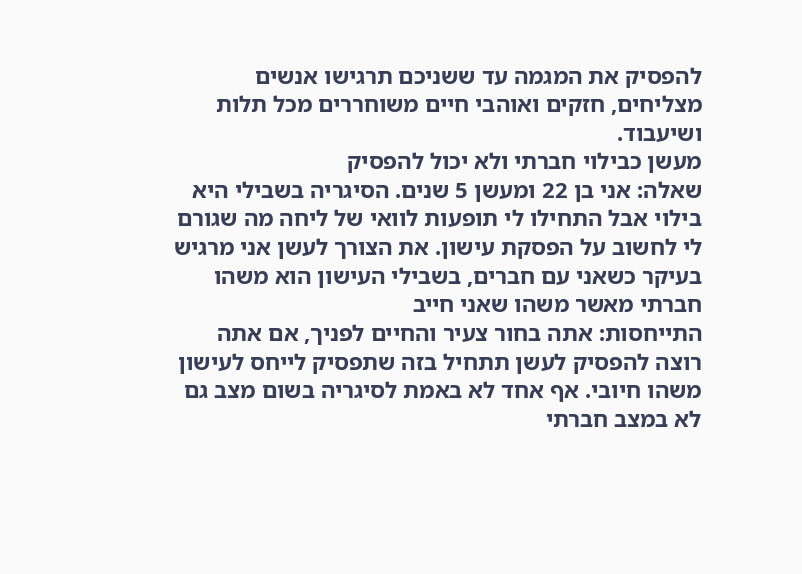להפסיק את המגמה עד ששניכם תרגישו אנשים מצליחים, חזקים ואוהבי חיים משוחררים מכל תלות ושיעבוד.
מעשן כבילוי חברתי ולא יכול להפסיק
שאלה: אני בן 22 ומעשן 5 שנים. הסיגריה בשבילי היא בילוי אבל התחילו לי תופעות לוואי של ליחה מה שגורם לי לחשוב על הפסקת עישון. את הצורך לעשן אני מרגיש בעיקר כשאני עם חברים, בשבילי העישון הוא משהו חברתי מאשר משהו שאני חייב
התייחסות: אתה בחור צעיר והחיים לפניך, אם אתה רוצה להפסיק לעשן תתחיל בזה שתפסיק לייחס לעישון משהו חיובי. אף אחד לא באמת לסיגריה בשום מצב גם לא במצב חברתי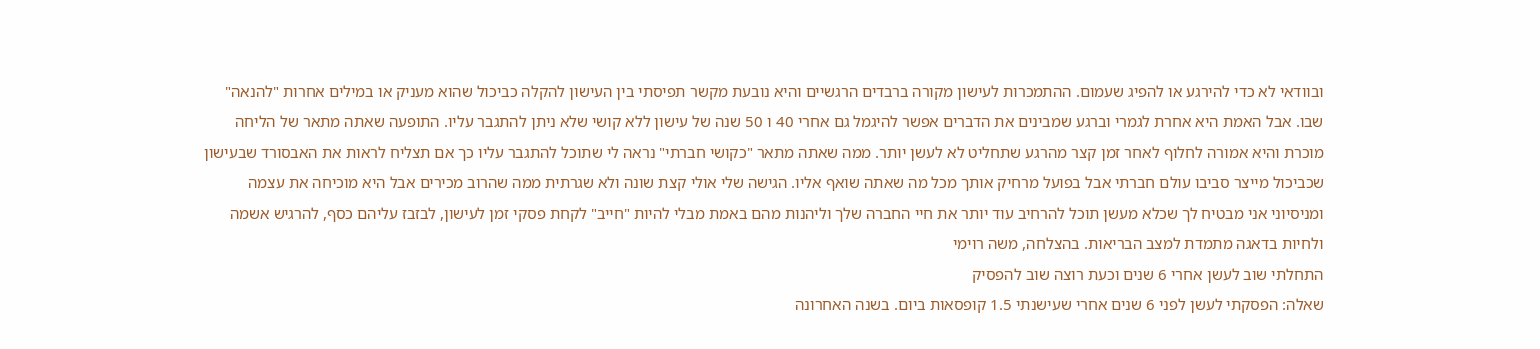ובוודאי לא כדי להירגע או להפיג שעמום. ההתמכרות לעישון מקורה ברבדים הרגשיים והיא נובעת מקשר תפיסתי בין העישון להקלה כביכול שהוא מעניק או במילים אחרות "להנאה" שבו. אבל האמת היא אחרת לגמרי וברגע שמבינים את הדברים אפשר להיגמל גם אחרי 40 ו 50 שנה של עישון ללא קושי שלא ניתן להתגבר עליו. התופעה שאתה מתאר של הליחה מוכרת והיא אמורה לחלוף לאחר זמן קצר מהרגע שתחליט לא לעשן יותר. ממה שאתה מתאר "כקושי חברתי" נראה לי שתוכל להתגבר עליו כך אם תצליח לראות את האבסורד שבעישון שכביכול מייצר סביבו עולם חברתי אבל בפועל מרחיק אותך מכל מה שאתה שואף אליו. הגישה שלי אולי קצת שונה ולא שגרתית ממה שהרוב מכירים אבל היא מוכיחה את עצמה ומניסיוני אני מבטיח לך שכלא מעשן תוכל להרחיב עוד יותר את חיי החברה שלך וליהנות מהם באמת מבלי להיות "חייב" לקחת פסקי זמן לעישון, לבזבז עליהם כסף, להרגיש אשמה ולחיות בדאגה מתמדת למצב הבריאות. בהצלחה, משה רוימי
התחלתי שוב לעשן אחרי 6 שנים וכעת רוצה שוב להפסיק
שאלה: הפסקתי לעשן לפני 6 שנים אחרי שעישנתי 1.5 קופסאות ביום. בשנה האחרונה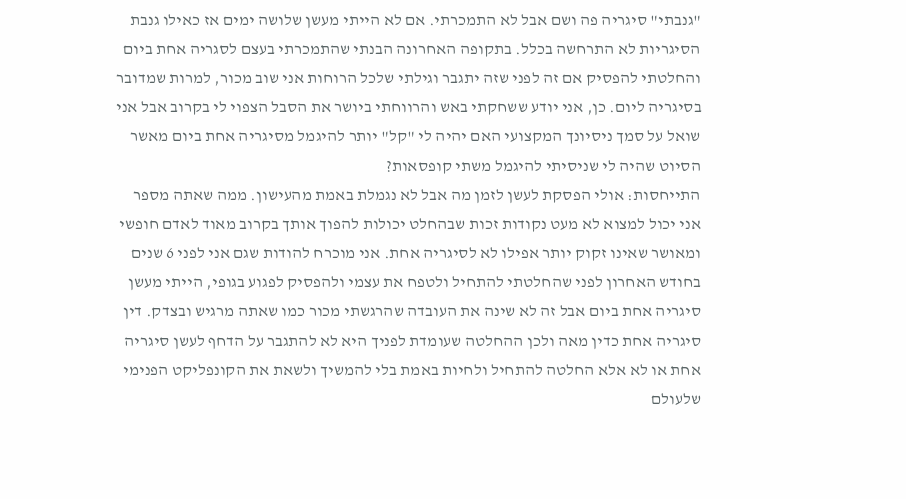"גנבתי" סיגריה פה ושם אבל לא התמכרתי. אם לא הייתי מעשן שלושה ימים אז כאילו גנבת הסיגריות לא התרחשה בכלל. בתקופה האחרונה הבנתי שהתמכרתי בעצם לסגריה אחת ביום והחלטתי להפסיק אם זה לפני שזה יתגבר וגילתי שלכל הרוחות אני שוב מכור, למרות שמדובר בסיגריה ליום. כן, אני יודע ששחקתי באש והרווחתי ביושר את הסבל הצפוי לי בקרוב אבל אני שואל על סמך ניסיונך המקצועי האם יהיה לי "קל" יותר להיגמל מסיגריה אחת ביום מאשר הסיוט שהיה לי שניסיתי להיגמל משתי קופסאות?
התייחסות: אולי הפסקת לעשן לזמן מה אבל לא נגמלת באמת מהעישון. ממה שאתה מספר אני יכול למצוא לא מעט נקודות זכות שבהחלט יכולות להפוך אותך בקרוב מאוד לאדם חופשי ומאושר שאינו זקוק יותר אפילו לא לסיגריה אחת. אני מוכרח להודות שגם אני לפני 6 שנים בחודש האחרון לפני שהחלטתי להתחיל ולטפח את עצמי ולהפסיק לפגוע בגופי, הייתי מעשן סיגריה אחת ביום אבל זה לא שינה את העובדה שהרגשתי מכור כמו שאתה מרגיש ובצדק. דין סיגריה אחת כדין מאה ולכן ההחלטה שעומדת לפניך היא לא להתגבר על הדחף לעשן סיגריה אחת או לא אלא החלטה להתחיל ולחיות באמת בלי להמשיך ולשאת את הקונפליקט הפנימי שלעולם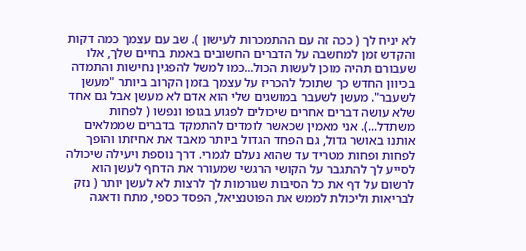לא יניח לך ( ככה זה עם ההתמכרות לעישון ). שב עם עצמך כמה דקות והקדש זמן למחשבה על הדברים החשובים באמת בחיים שלך, אלו שעבורם תהיה מוכן לעשות הכול...כמו למשל להפגין נחישות והתמדה בכיוון החדש כך שתוכל להכריז על עצמך בזמן הקרוב ביותר "מעשן לשעבר". מעשן לשעבר במושגים שלי הוא אדם לא מעשן אבל גם אחד שלא עושה דברים אחרים שיכולים לפגוע בגופו ונפשו ( לפחות משתדל...). אני מאמין שכאשר לומדים להתמקד בדברים שממלאים אותנו באושר גדול, גם הפחד הגדול ביותר מאבד את אחיזתו והופך לפחות ופחות מטריד עד שהוא נעלם לגמרי. דרך נוספת ויעילה שיכולה לסייע לך להתגבר על הקושי הרגשי שמעורר את הדחף לעשן הוא לרשום על דף את כל הסיבות שגורמות לך לרצות לא לעשן יותר ( נזק לבריאות וליכולת לממש את הפוטנציאל, הפסד כספי, מתח ודאגה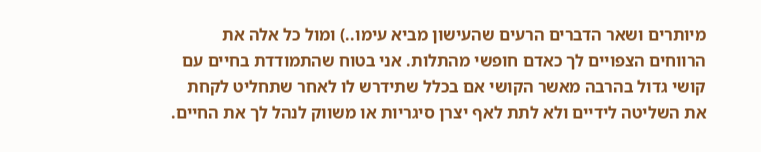מיותרים ושאר הדברים הרעים שהעישון מביא עימו..) ומול כל אלה את הרווחים הצפויים לך כאדם חופשי מהתלות. אני בטוח שהתמודדת בחיים עם קושי גדול בהרבה מאשר הקושי אם בכלל שתידרש לו לאחר שתחליט לקחת את השליטה לידיים ולא לתת לאף יצרן סיגריות או משווק לנהל לך את החיים.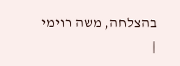בהצלחה, משה רוימי
|